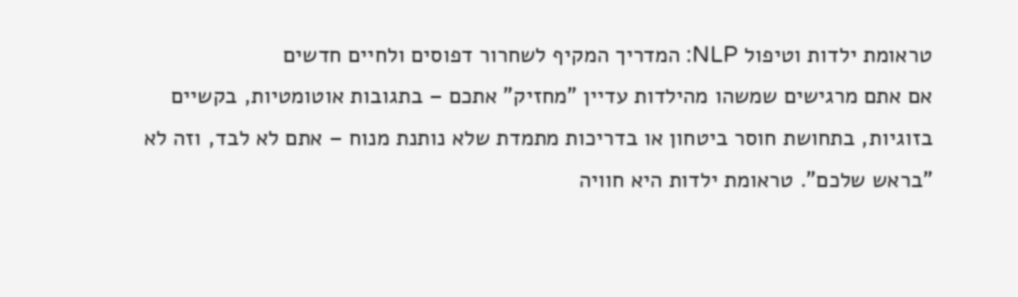טראומת ילדות וטיפול NLP: המדריך המקיף לשחרור דפוסים ולחיים חדשים
אם אתם מרגישים שמשהו מהילדות עדיין "מחזיק" אתכם – בתגובות אוטומטיות, בקשיים בזוגיות, בתחושת חוסר ביטחון או בדריכות מתמדת שלא נותנת מנוח – אתם לא לבד, וזה לא "בראש שלכם". טראומת ילדות היא חוויה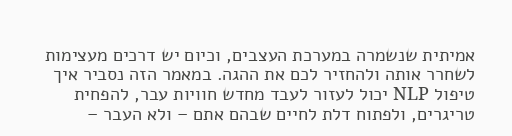אמיתית שנשמרה במערכת העצבים, וכיום יש דרכים מעצימות לשחרר אותה ולהחזיר לכם את ההגה. במאמר הזה נסביר איך טיפול NLP יכול לעזור לעבד מחדש חוויות עבר, להפחית טריגרים, ולפתוח דלת לחיים שבהם אתם – ולא העבר –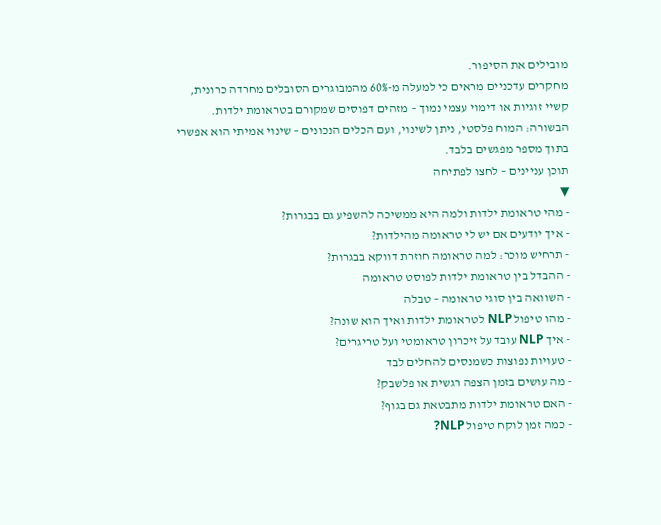מובילים את הסיפור.
מחקרים עדכניים מראים כי למעלה מ-60% מהמבוגרים הסובלים מחרדה כרונית, קשיי זוגיות או דימוי עצמי נמוך – מזהים דפוסים שמקורם בטראומת ילדות. הבשורה: המוח פלסטי, ניתן לשינוי, ועם הכלים הנכונים – שינוי אמיתי הוא אפשרי בתוך מספר מפגשים בלבד.
תוכן עניינים – לחצו לפתיחה
▼
- מהי טראומת ילדות ולמה היא ממשיכה להשפיע גם בבגרות?
- איך יודעים אם יש לי טראומה מהילדות?
- תרחיש מוכר: למה טראומה חוזרת דווקא בבגרות?
- ההבדל בין טראומת ילדות לפוסט טראומה
- השוואה בין סוגי טראומה – טבלה
- מהו טיפול NLP לטראומת ילדות ואיך הוא שונה?
- איך NLP עובד על זיכרון טראומטי ועל טריגרים?
- טעויות נפוצות כשמנסים להחלים לבד
- מה עושים בזמן הצפה רגשית או פלשבק?
- האם טראומת ילדות מתבטאת גם בגוף?
- כמה זמן לוקח טיפול NLP?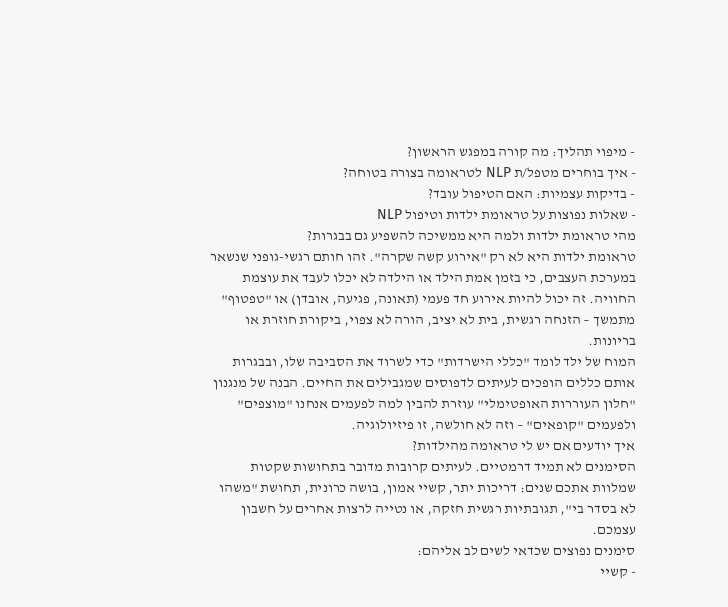- מיפוי תהליך: מה קורה במפגש הראשון?
- איך בוחרים מטפל/ת NLP לטראומה בצורה בטוחה?
- בדיקות עצמיות: האם הטיפול עובד?
- שאלות נפוצות על טראומת ילדות וטיפול NLP
מהי טראומת ילדות ולמה היא ממשיכה להשפיע גם בבגרות?
טראומת ילדות היא לא רק "אירוע קשה שקרה". זהו חותם רגשי-גופני שנשאר במערכת העצבים, כי בזמן אמת הילד או הילדה לא יכלו לעבד את עוצמת החוויה. זה יכול להיות אירוע חד פעמי (תאונה, פגיעה, אובדן) או "טפטוף" מתמשך – הזנחה רגשית, בית לא יציב, הורה לא צפוי, ביקורת חוזרת או בריונות.
המוח של ילד לומד "כללי הישרדות" כדי לשרוד את הסביבה שלו, ובבגרות אותם כללים הופכים לעיתים לדפוסים שמגבילים את החיים. הבנה של מנגנון "חלון העוררות האופטימלי" עוזרת להבין למה לפעמים אנחנו "מוצפים" ולפעמים "קופאים" – וזה לא חולשה, זו פיזיולוגיה.
איך יודעים אם יש לי טראומה מהילדות?
הסימנים לא תמיד דרמטיים. לעיתים קרובות מדובר בתחושות שקטות שמלוות אתכם שנים: דריכות יתר, קשיי אמון, בושה כרונית, תחושת "משהו לא בסדר בי", תגובתיות רגשית חזקה, או נטייה לרצות אחרים על חשבון עצמכם.
סימנים נפוצים שכדאי לשים לב אליהם:
- קשיי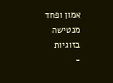אמון ופחד מנטישה בזוגיות
-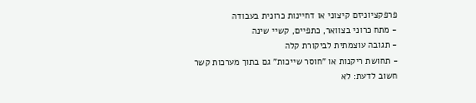פרפקציוניזם קיצוני או דחיינות כרונית בעבודה
- מתח כרוני בצוואר, כתפיים, קשיי שינה
- תגובה עוצמתית לביקורת קלה
- תחושת ריקנות או "חוסר שייכות" גם בתוך מערכות קשר
חשוב לדעת: לא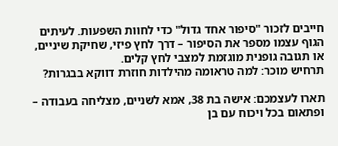חייבים לזכור "סיפור אחד גדול" כדי לחוות השפעות. לעיתים הגוף עצמו מספר את הסיפור – דרך לחץ פיזי, שחיקת שיניים, או תגובה גופנית מוגזמת למצבי לחץ קלים.
תרחיש מוכר: למה טראומה מהילדות חוזרת דווקא בבגרות?

תארו לעצמכם: אישה בת 38, אמא לשניים, מצליחה בעבודה – ופתאום בכל ויכוח עם בן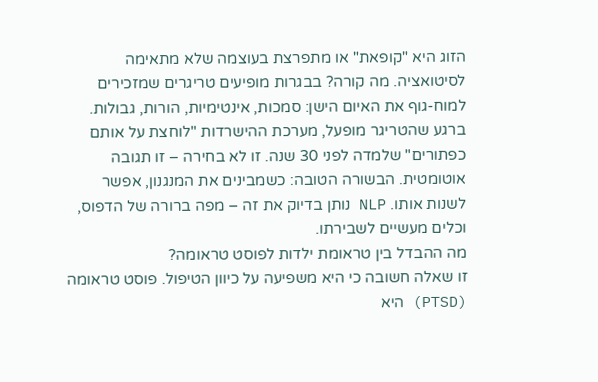הזוג היא "קופאת" או מתפרצת בעוצמה שלא מתאימה לסיטואציה. מה קורה? בבגרות מופיעים טריגרים שמזכירים למוח-גוף את האיום הישן: סמכות, אינטימיות, הורות, גבולות.
ברגע שהטריגר מופעל, מערכת ההישרדות "לוחצת על אותם כפתורים" שלמדה לפני 30 שנה. זו לא בחירה – זו תגובה אוטומטית. הבשורה הטובה: כשמבינים את המנגנון, אפשר לשנות אותו. NLP נותן בדיוק את זה – מפה ברורה של הדפוס, וכלים מעשיים לשבירתו.
מה ההבדל בין טראומת ילדות לפוסט טראומה?
זו שאלה חשובה כי היא משפיעה על כיוון הטיפול. פוסט טראומה (PTSD) היא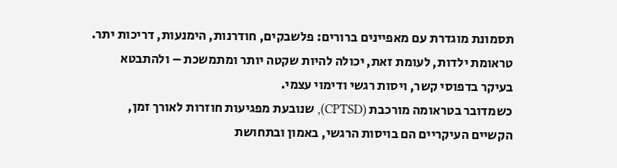תסמונת מוגדרת עם מאפיינים ברורים: פלשבקים, חודרנות, הימנעות, דריכות יתר. טראומת ילדות, לעומת זאת, יכולה להיות שקטה יותר ומתמשכת – ולהתבטא בעיקר בדפוסי קשר, ויסות רגשי ודימוי עצמי.
כשמדובר בטראומה מורכבת (CPTSD), שנובעת מפגיעות חוזרות לאורך זמן, הקשיים העיקריים הם בויסות הרגשי, באמון ובתחושת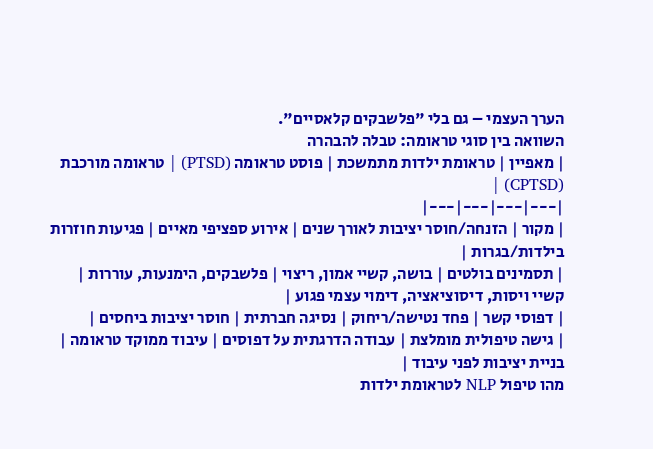הערך העצמי – גם בלי "פלשבקים קלאסיים".
השוואה בין סוגי טראומה: טבלה להבהרה
| מאפיין | טראומת ילדות מתמשכת | פוסט טראומה (PTSD) | טראומה מורכבת (CPTSD) |
|---|---|---|---|
| מקור | הזנחה/חוסר יציבות לאורך שנים | אירוע ספציפי מאיים | פגיעות חוזרות בילדות/בגרות |
| תסמינים בולטים | בושה, קשיי אמון, ריצוי | פלשבקים, הימנעות, עוררות | קשיי ויסות, דיסוציאציה, דימוי עצמי פגוע |
| דפוסי קשר | פחד נטישה/ריחוק | נסיגה חברתית | חוסר יציבות ביחסים |
| גישה טיפולית מומלצת | עבודה הדרגתית על דפוסים | עיבוד ממוקד טראומה | בניית יציבות לפני עיבוד |
מהו טיפול NLP לטראומת ילדות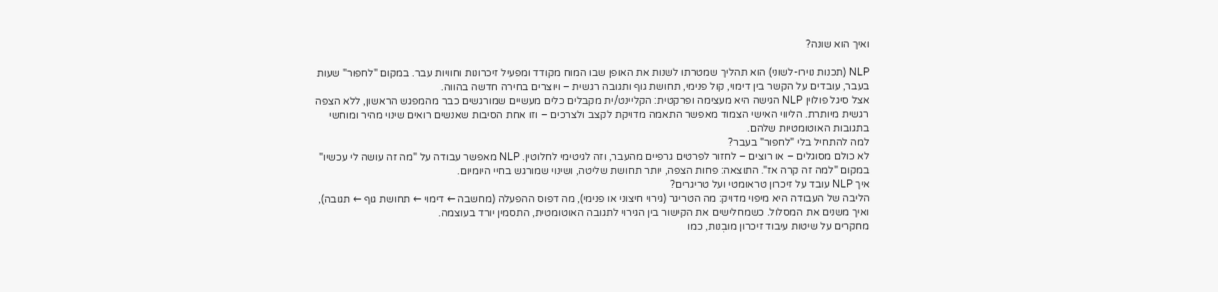ואיך הוא שונה?

NLP (תכנות נוירו-לשוני) הוא תהליך שמטרתו לשנות את האופן שבו המוח מקודד ומפעיל זיכרונות וחוויות עבר. במקום "לחפור" שעות בעבר, עובדים על הקשר בין דימוי, קול פנימי, תחושת גוף ותגובה רגשית – ויוצרים בחירה חדשה בהווה.
אצל סיגל פולוין NLP הגישה היא מעצימה ופרקטית: הקליינט/ית מקבלים כלים מעשיים שמורגשים כבר מהמפגש הראשון, ללא הצפה רגשית מיותרת. הליווי האישי הצמוד מאפשר התאמה מדויקת לקצב ולצרכים – וזו אחת הסיבות שאנשים רואים שינוי מהיר ומוחשי בתגובות האוטומטיות שלהם.
למה להתחיל בלי "לחפור" בעבר?
לא כולם מסוגלים – או רוצים – לחזור לפרטים גרפיים מהעבר, וזה לגיטימי לחלוטין. NLP מאפשר עבודה על "מה זה עושה לי עכשיו" במקום "למה זה קרה אז". התוצאה: פחות הצפה, יותר תחושת שליטה, ושינוי שמורגש בחיי היומיום.
איך NLP עובד על זיכרון טראומטי ועל טריגרים?
הליבה של העבודה היא מיפוי מדויק: מה הטריגר (גירוי חיצוני או פנימי), מה דפוס ההפעלה (מחשבה ← דימוי ← תחושת גוף ← תגובה), ואיך משנים את המסלול. כשמחלישים את הקישור בין הגירוי לתגובה האוטומטית, התסמין יורד בעוצמה.
מחקרים על שיטות עיבוד זיכרון מובְנות, כמו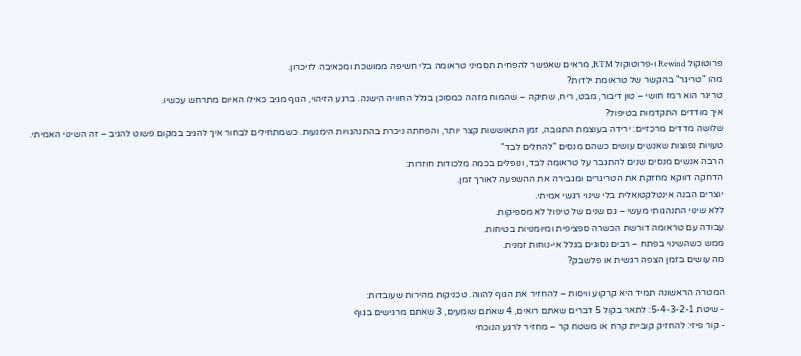פרוטוקול Rewind ו-פרוטוקול RTM, מראים שאפשר להפחית תסמיני טראומה בלי חשיפה ממושכת ומכאיבה לזיכרון.
מהו "טריגר" בהקשר של טראומת ילדות?
טריגר הוא רמז חושי – טון דיבור, מבט, ריח, שתיקה – שהמוח מזהה כמסוכן בגלל החוויה הישנה. ברגע הזיהוי, הגוף מגיב כאילו האיום מתרחש עכשיו.
איך מודדים התקדמות בטיפול?
שלושה מדדים מרכזיים: ירידה בעוצמת התגובה, זמן התאוששות קצר יותר, והפחתה ניכרת בהתנהגויות הימנעות. כשמתחילים לבחור איך להגיב במקום פשוט להגיב – זה השינוי האמיתי.
טעויות נפוצות שאנשים עושים כשהם מנסים "להחלים לבד"
הרבה אנשים מנסים שנים להתגבר על טראומה לבד, ונופלים בכמה מלכודות חוזרות:
הדחקה דווקא מחזקת את הטריגרים ומגבירה את ההשפעה לאורך זמן.
יוצרים הבנה אינטלקטואלית בלי שינוי רגשי אמיתי.
ללא שינוי התנהגותי מעשי – גם שנים של טיפול לא מספיקות.
עבודה עם טראומה דורשת הכשרה ספציפית ומיומנויות בטיחות.
ממש כשהשינוי בפתח – רבים נסוגים בגלל אי-נוחות זמנית.
מה עושים בזמן הצפה רגשית או פלשבק?

המטרה הראשונה תמיד היא קרקוע וויסות – להחזיר את הגוף להווה. טכניקות מהירות שעובדות:
- שיטת 5-4-3-2-1: לתאר בקול 5 דברים שאתם רואים, 4 שאתם שומעים, 3 שאתם מרגישים בגוף
- קור פיזי: להחזיק קוביית קרח או משטח קר – מחזיר לרגע הנוכחי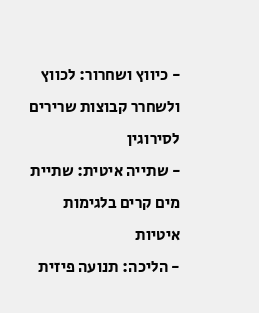- כיווץ ושחרור: לכווץ ולשחרר קבוצות שרירים לסירוגין
- שתייה איטית: שתיית מים קרים בלגימות איטיות
- הליכה: תנועה פיזית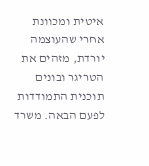איטית ומכוונת
אחרי שהעוצמה יורדת, מזהים את הטריגר ובונים תוכנית התמודדות לפעם הבאה. משרד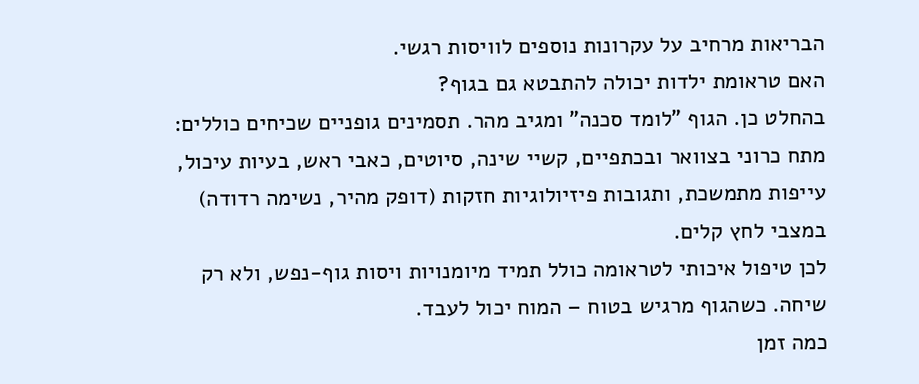הבריאות מרחיב על עקרונות נוספים לוויסות רגשי.
האם טראומת ילדות יכולה להתבטא גם בגוף?
בהחלט כן. הגוף "לומד סכנה" ומגיב מהר. תסמינים גופניים שכיחים כוללים: מתח כרוני בצוואר ובכתפיים, קשיי שינה, סיוטים, כאבי ראש, בעיות עיכול, עייפות מתמשכת, ותגובות פיזיולוגיות חזקות (דופק מהיר, נשימה רדודה) במצבי לחץ קלים.
לכן טיפול איכותי לטראומה כולל תמיד מיומנויות ויסות גוף-נפש, ולא רק שיחה. כשהגוף מרגיש בטוח – המוח יכול לעבד.
כמה זמן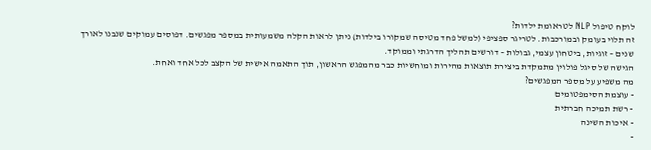לוקח טיפול NLP לטראומת ילדות?
זה תלוי בעומק ובמורכבות. לטריגר ספציפי (למשל פחד מטיסה שמקורו בילדות) ניתן לראות הקלה משמעותית במספר מפגשים. דפוסים עמוקים שנבנו לאורך שנים – זוגיות, ביטחון עצמי, גבולות – דורשים תהליך הדרגתי וממוקד.
הגישה של סיגל פולוין מתמקדת ביצירת תוצאות מהירות ומוחשיות כבר מהמפגש הראשון, תוך התאמה אישית של הקצב לכל אחד ואחת.
מה משפיע על מספר המפגשים?
- עוצמת הסימפטומים
- רשת תמיכה חברתית
- איכות השינה
-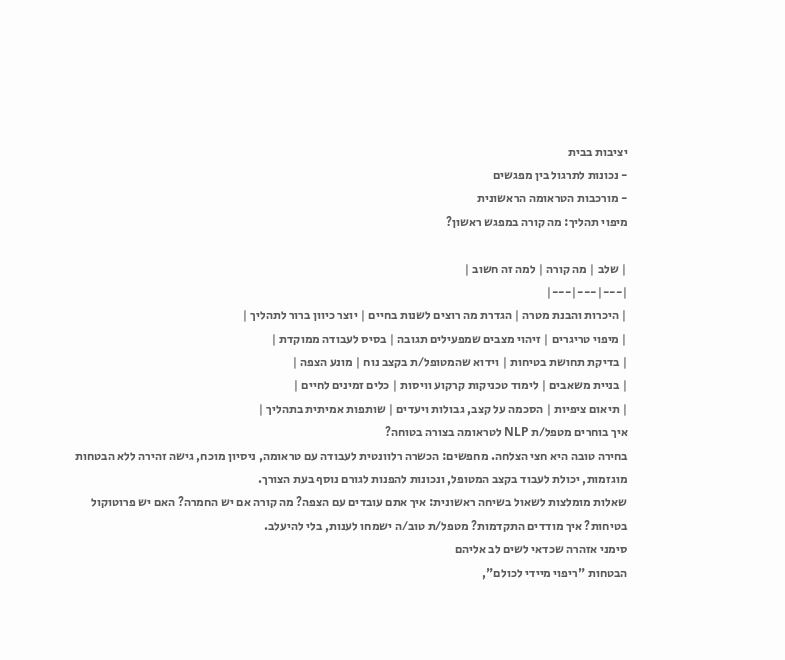יציבות בבית
- נכונות לתרגול בין מפגשים
- מורכבות הטראומה הראשונית
מיפוי תהליך: מה קורה במפגש ראשון?

| שלב | מה קורה | למה זה חשוב |
|---|---|---|
| היכרות והבנת מטרה | הגדרת מה רוצים לשנות בחיים | יוצר כיוון ברור לתהליך |
| מיפוי טריגרים | זיהוי מצבים שמפעילים תגובה | בסיס לעבודה ממוקדת |
| בדיקת תחושת בטיחות | וידוא שהמטופל/ת בקצב נוח | מונע הצפה |
| בניית משאבים | לימוד טכניקות קרקוע וויסות | כלים זמינים לחיים |
| תיאום ציפיות | הסכמה על קצב, גבולות ויעדים | שותפות אמיתית בתהליך |
איך בוחרים מטפל/ת NLP לטראומה בצורה בטוחה?
בחירה טובה היא חצי הצלחה. מחפשים: הכשרה רלוונטית לעבודה עם טראומה, ניסיון מוכח, גישה זהירה ללא הבטחות מוגזמות, יכולת לעבוד בקצב המטופל, ונכונות להפנות לגורם נוסף בעת הצורך.
שאלות מומלצות לשאול בשיחה ראשונית: איך אתם עובדים עם הצפה? מה קורה אם יש החמרה? האם יש פרוטוקול בטיחות? איך מודדים התקדמות? מטפל/ת טוב/ה ישמחו לענות, בלי להיעלב.
סימני אזהרה שכדאי לשים לב אליהם
הבטחות "ריפוי מיידי לכולם",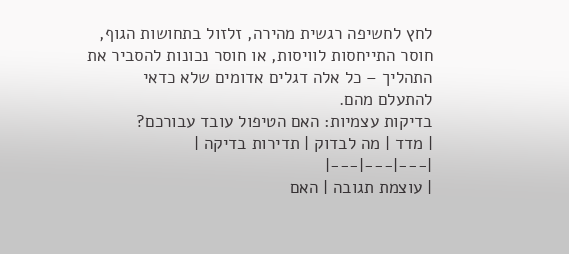לחץ לחשיפה רגשית מהירה, זלזול בתחושות הגוף, חוסר התייחסות לוויסות, או חוסר נכונות להסביר את התהליך – כל אלה דגלים אדומים שלא כדאי להתעלם מהם.
בדיקות עצמיות: האם הטיפול עובד עבורכם?
| מדד | מה לבדוק | תדירות בדיקה |
|---|---|---|
| עוצמת תגובה | האם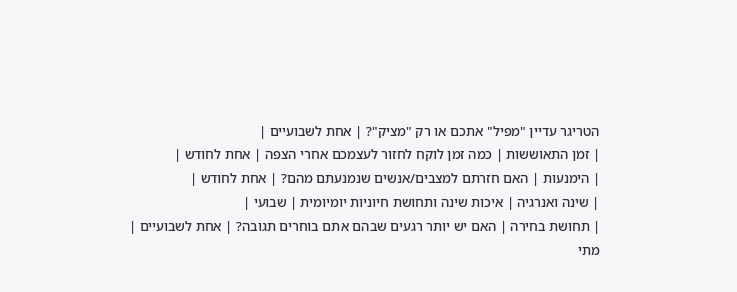הטריגר עדיין "מפיל" אתכם או רק "מציק"? | אחת לשבועיים |
| זמן התאוששות | כמה זמן לוקח לחזור לעצמכם אחרי הצפה | אחת לחודש |
| הימנעות | האם חזרתם למצבים/אנשים שנמנעתם מהם? | אחת לחודש |
| שינה ואנרגיה | איכות שינה ותחושת חיוניות יומיומית | שבועי |
| תחושת בחירה | האם יש יותר רגעים שבהם אתם בוחרים תגובה? | אחת לשבועיים |
מתי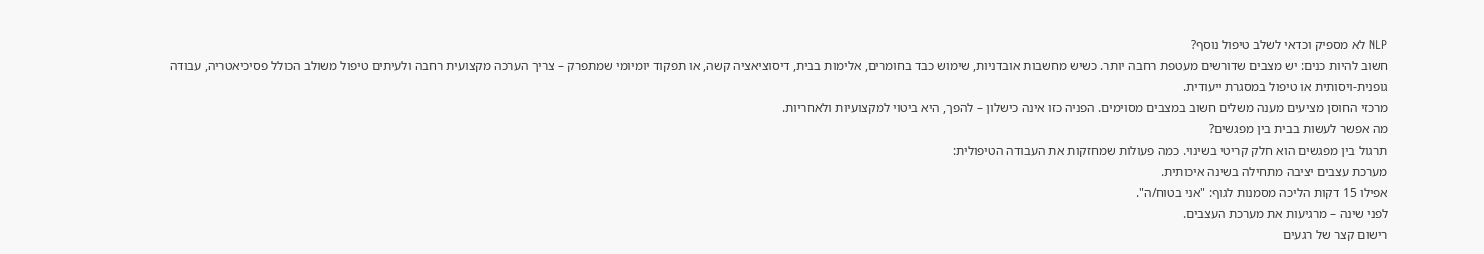NLP לא מספיק וכדאי לשלב טיפול נוסף?
חשוב להיות כנים: יש מצבים שדורשים מעטפת רחבה יותר. כשיש מחשבות אובדניות, שימוש כבד בחומרים, אלימות בבית, דיסוציאציה קשה, או תפקוד יומיומי שמתפרק – צריך הערכה מקצועית רחבה ולעיתים טיפול משולב הכולל פסיכיאטריה, עבודה גופנית-ויסותית או טיפול במסגרת ייעודית.
מרכזי החוסן מציעים מענה משלים חשוב במצבים מסוימים. הפניה כזו אינה כישלון – להפך, היא ביטוי למקצועיות ולאחריות.
מה אפשר לעשות בבית בין מפגשים?
תרגול בין מפגשים הוא חלק קריטי בשינוי. כמה פעולות שמחזקות את העבודה הטיפולית:
מערכת עצבים יציבה מתחילה בשינה איכותית.
אפילו 15 דקות הליכה מסמנות לגוף: "אני בטוח/ה".
לפני שינה – מרגיעות את מערכת העצבים.
רישום קצר של רגעים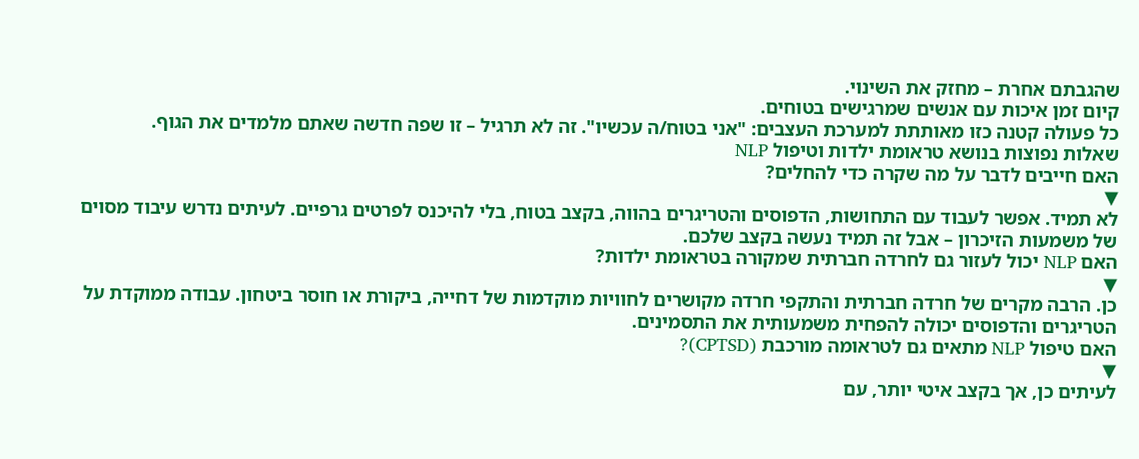שהגבתם אחרת – מחזק את השינוי.
קיום זמן איכות עם אנשים שמרגישים בטוחים.
כל פעולה קטנה כזו מאותתת למערכת העצבים: "אני בטוח/ה עכשיו". זה לא תרגיל – זו שפה חדשה שאתם מלמדים את הגוף.
שאלות נפוצות בנושא טראומת ילדות וטיפול NLP
האם חייבים לדבר על מה שקרה כדי להחלים?
▼
לא תמיד. אפשר לעבוד עם התחושות, הדפוסים והטריגרים בהווה, בקצב בטוח, בלי להיכנס לפרטים גרפיים. לעיתים נדרש עיבוד מסוים של משמעות הזיכרון – אבל זה תמיד נעשה בקצב שלכם.
האם NLP יכול לעזור גם לחרדה חברתית שמקורה בטראומת ילדות?
▼
כן. הרבה מקרים של חרדה חברתית והתקפי חרדה מקושרים לחוויות מוקדמות של דחייה, ביקורת או חוסר ביטחון. עבודה ממוקדת על הטריגרים והדפוסים יכולה להפחית משמעותית את התסמינים.
האם טיפול NLP מתאים גם לטראומה מורכבת (CPTSD)?
▼
לעיתים כן, אך בקצב איטי יותר, עם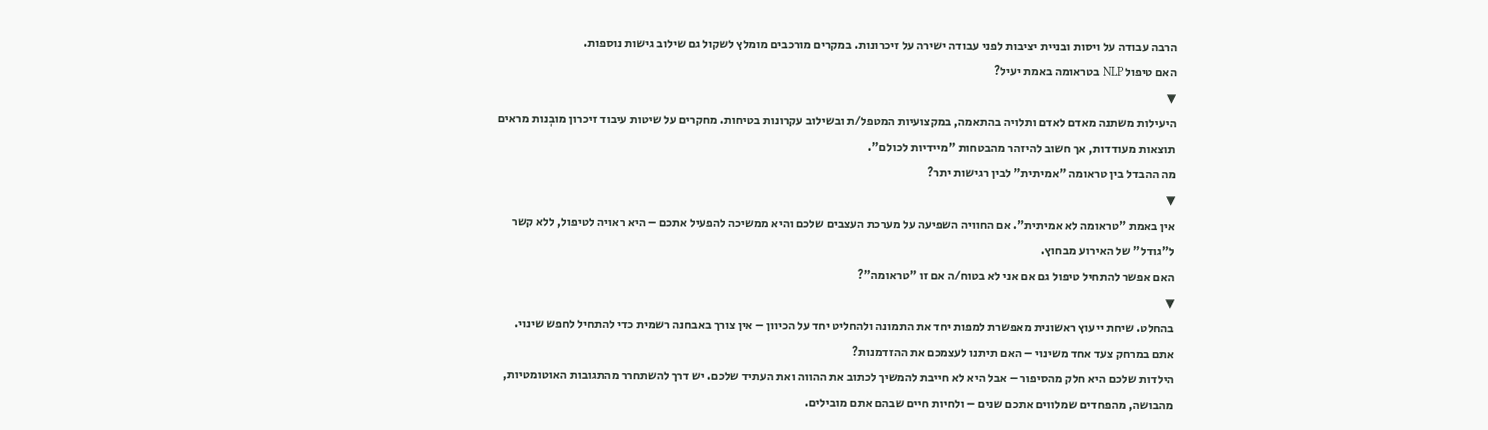הרבה עבודה על ויסות ובניית יציבות לפני עבודה ישירה על זיכרונות. במקרים מורכבים מומלץ לשקול גם שילוב גישות נוספות.
האם טיפול NLP בטראומה באמת יעיל?
▼
היעילות משתנה מאדם לאדם ותלויה בהתאמה, במקצועיות המטפל/ת ובשילוב עקרונות בטיחות. מחקרים על שיטות עיבוד זיכרון מובְנות מראים תוצאות מעודדות, אך חשוב להיזהר מהבטחות "מיידיות לכולם".
מה ההבדל בין טראומה "אמיתית" לבין רגישות יתר?
▼
אין באמת "טראומה לא אמיתית". אם החוויה השפיעה על מערכת העצבים שלכם והיא ממשיכה להפעיל אתכם – היא ראויה לטיפול, ללא קשר ל"גודל" של האירוע מבחוץ.
האם אפשר להתחיל טיפול גם אם אני לא בטוח/ה אם זו "טראומה"?
▼
בהחלט. שיחת ייעוץ ראשונית מאפשרת למפות יחד את התמונה ולהחליט יחד על הכיוון – אין צורך באבחנה רשמית כדי להתחיל לחפש שינוי.
אתם במרחק צעד אחד משינוי – האם תיתנו לעצמכם את ההזדמנות?
הילדות שלכם היא חלק מהסיפור – אבל היא לא חייבת להמשיך לכתוב את ההווה ואת העתיד שלכם. יש דרך להשתחרר מהתגובות האוטומטיות, מהבושה, מהפחדים שמלווים אתכם שנים – ולחיות חיים שבהם אתם מובילים.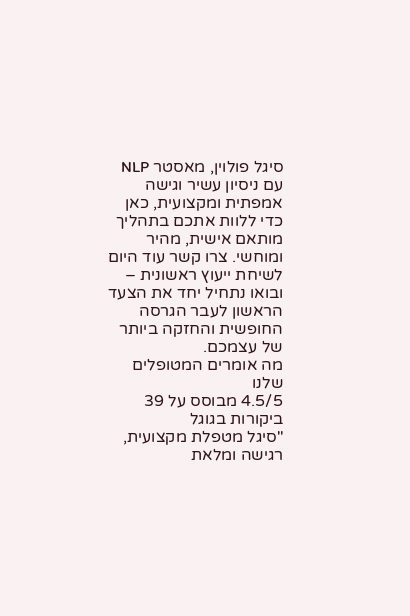סיגל פולוין, מאסטר NLP עם ניסיון עשיר וגישה אמפתית ומקצועית, כאן כדי ללוות אתכם בתהליך מותאם אישית, מהיר ומוחשי. צרו קשר עוד היום לשיחת ייעוץ ראשונית – ובואו נתחיל יחד את הצעד הראשון לעבר הגרסה החופשית והחזקה ביותר של עצמכם.
מה אומרים המטופלים שלנו
4.5/5 מבוסס על 39 ביקורות בגוגל
"סיגל מטפלת מקצועית, רגישה ומלאת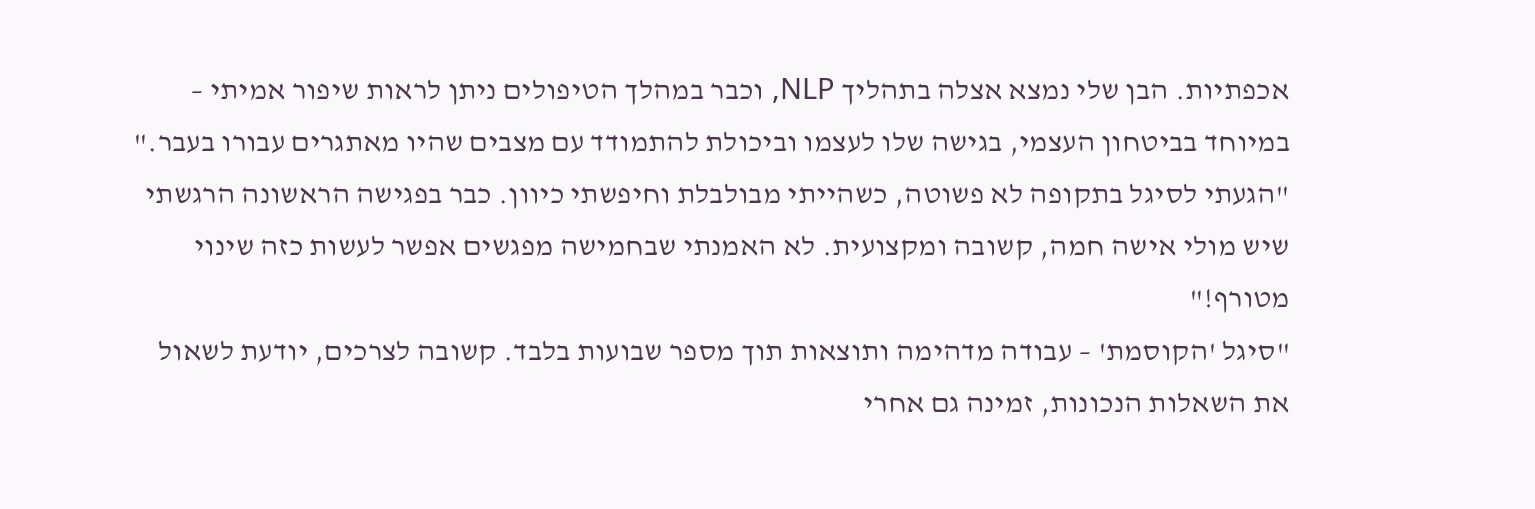אכפתיות. הבן שלי נמצא אצלה בתהליך NLP, וכבר במהלך הטיפולים ניתן לראות שיפור אמיתי – במיוחד בביטחון העצמי, בגישה שלו לעצמו וביכולת להתמודד עם מצבים שהיו מאתגרים עבורו בעבר."
"הגעתי לסיגל בתקופה לא פשוטה, כשהייתי מבולבלת וחיפשתי כיוון. כבר בפגישה הראשונה הרגשתי שיש מולי אישה חמה, קשובה ומקצועית. לא האמנתי שבחמישה מפגשים אפשר לעשות כזה שינוי מטורף!"
"סיגל 'הקוסמת' – עבודה מדהימה ותוצאות תוך מספר שבועות בלבד. קשובה לצרכים, יודעת לשאול את השאלות הנכונות, זמינה גם אחרי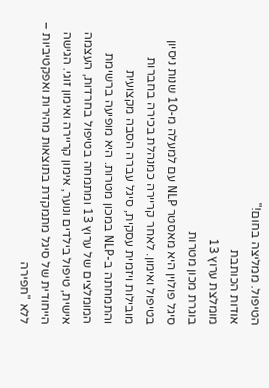הטיפול. ממליצה בחום!"
אודות הכותבת
מומלצת ערוץ 13
בוגרת מכון מטרות
סיגל פולוין היא מאסטר NLP עם למעלה מ-10 שנות ניסיון בטיפול ואימון. לאחר קריירה כמנהלת בכירה בחברות מובילות ויזמית עסקית, סיגל עברה הסבה מקצועית והתמחתה ב-NLP במכון מטרות. היא מופיעה ברשימת המומלצים של ערוץ 13 ומתמחה בטיפול בחרדות, העצמה אישית, טיפול בילדים ונוער, אימון קריירה ואימון זוגי. הגישה הייחודית של סיגל מתמקדת בתוצאות מהירות ואפקטיביות – ללא "חפירה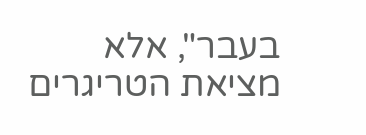בעבר", אלא מציאת הטריגרים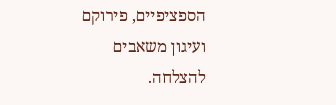הספציפיים, פירוקם ועיגון משאבים להצלחה.